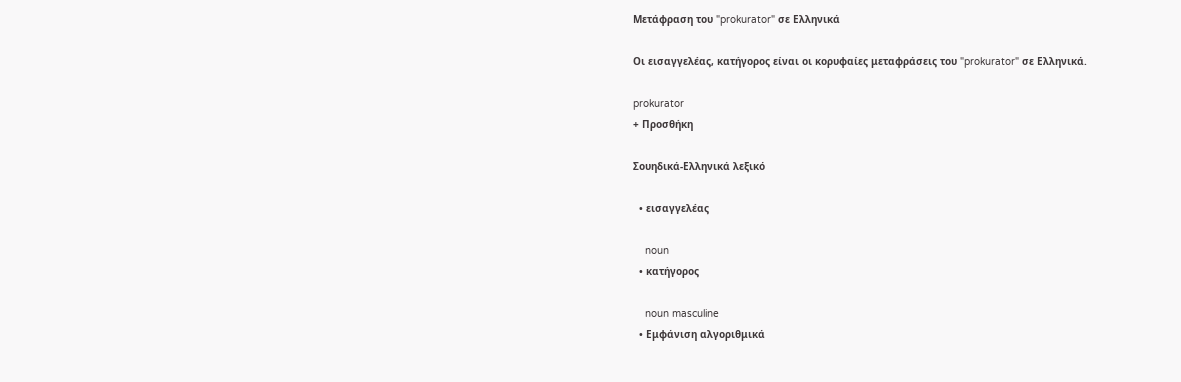Μετάφραση του "prokurator" σε Ελληνικά

Οι εισαγγελέας, κατήγορος είναι οι κορυφαίες μεταφράσεις του "prokurator" σε Ελληνικά.

prokurator
+ Προσθήκη

Σουηδικά-Ελληνικά λεξικό

  • εισαγγελέας

    noun
  • κατήγορος

    noun masculine
  • Εμφάνιση αλγοριθμικά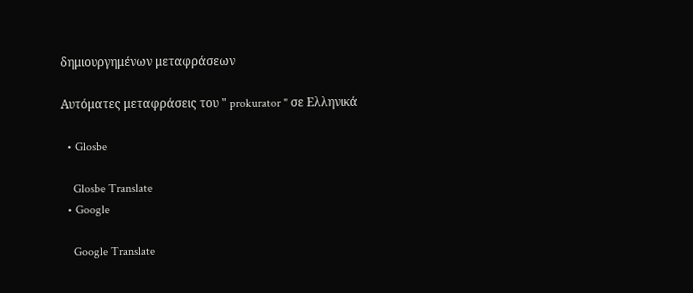δημιουργημένων μεταφράσεων

Αυτόματες μεταφράσεις του " prokurator " σε Ελληνικά

  • Glosbe

    Glosbe Translate
  • Google

    Google Translate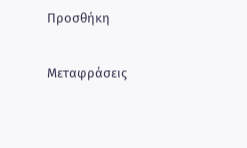Προσθήκη

Μεταφράσεις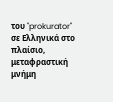του "prokurator" σε Ελληνικά στο πλαίσιο, μεταφραστική μνήμη